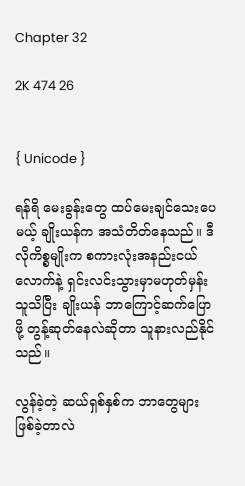Chapter 32

2K 474 26


{ Unicode }

ရန်ရိ မေးခွန်းတွေ ထပ်မေးချင်သေးပေမယ့် ချိုးယန်က အသံတိတ်နေသည်။ ဒီလိုကိစ္စမျိုးက စကားလုံးအနည်းငယ်လောက်နဲ့ ရှင်းလင်းသွားမှာမဟုတ်မှန်း သူသိပြီး ချိုးယန် ဘာကြောင့်ဆက်ပြောဖို့ တွန့်ဆုတ်နေလဲဆိုတာ သူနားလည်နိုင်သည်။

လွန်ခဲ့တဲ့ ဆယ်ရှစ်နှစ်က ဘာတွေများဖြစ်ခဲ့တာလဲ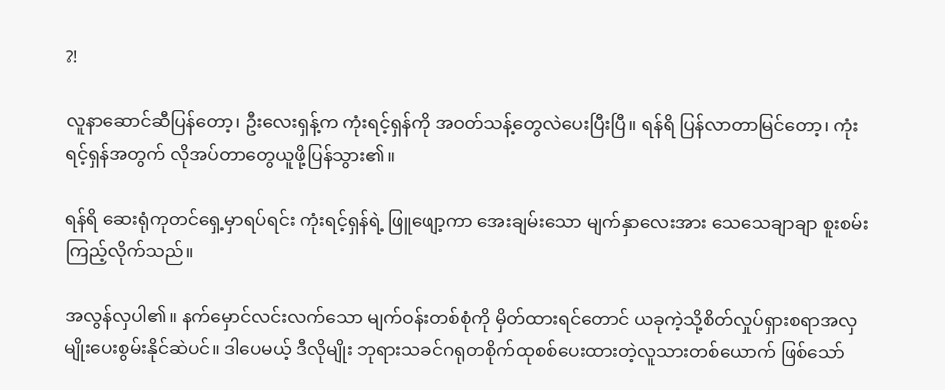?!

လူနာဆောင်ဆီပြန်တော့၊ ဦးလေးရှန့်က ကုံးရင့်ရှန်ကို အဝတ်သန့်တွေလဲပေးပြီးပြီ။ ရန်ရိ ပြန်လာတာမြင်တော့၊ ကုံးရင့်ရှန်အတွက် လိုအပ်တာတွေယူဖို့ပြန်သွား၏။

ရန်ရိ ဆေးရုံကုတင်ရှေ့မှာရပ်ရင်း ကုံးရင့်ရှန်ရဲ့ ဖြူဖျော့ကာ အေးချမ်းသော မျက်နှာလေးအား သေသေချာချာ စူးစမ်းကြည့်လိုက်သည်။

အလွန်လှပါ၏။ နက်မှောင်လင်းလက်သော မျက်ဝန်းတစ်စုံကို မှိတ်ထားရင်တောင် ယခုကဲ့သို့စိတ်လှုပ်ရှားစရာအလှမျိုးပေးစွမ်းနိုင်ဆဲပင်။ ဒါပေမယ့် ဒီလိုမျိုး ဘုရားသခင်ဂရုတစိုက်ထုစစ်ပေးထားတဲ့လူသားတစ်ယောက် ဖြစ်သော်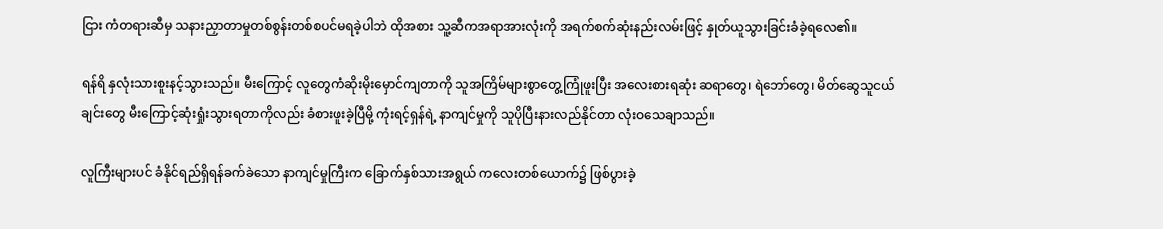ငြား ကံတရားဆီမှ သနားညှာတာမှုတစ်စွန်းတစ်စပင်မရခဲ့‌‌ပါဘဲ ထိုအစား သူ့ဆီက‌အရာအားလုံးကို အရက်စက်ဆုံးနည်းလမ်းဖြင့် နှုတ်ယူသွားခြင်းခံခဲ့ရလေ၏။

ရန်ရိ နှလုံးသားစူးနင့်သွားသည်။ မီးကြောင့် လူတွေကံဆိုးမိုးမှောင်ကျတာကို သူအကြိမ်များစွာတွေ့ကြုံဖူးပြီး အလေးစားရဆုံး ဆရာတွေ၊ ရဲဘော်တွေ၊ မိတ်ဆွေသူငယ်ချင်းတွေ မီးကြောင့်ဆုံးရှုံးသွားရတာကိုလည်း ခံစားဖူးခဲ့ပြီမို့ ကုံးရင့်ရှန်ရဲ့ နာကျင်မှုကို သူပိုပြီးနားလည်နိုင်တာ လုံးဝသေချာသည်။

လူကြီးများပင် ခံနိုင်ရည်ရှိရန်ခက်ခဲသော နာကျင်မှုကြီးက ခြောက်နှစ်သားအရွယ် ကလေးတစ်ယောက်၌ ဖြစ်ပွားခဲ့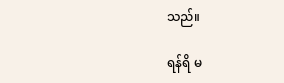သည်။

ရန်ရိ မ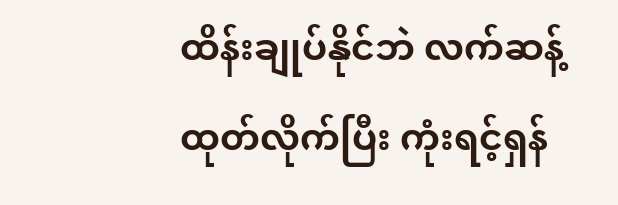ထိန်းချုပ်နိုင်ဘဲ လက်ဆန့်ထုတ်လိုက်ပြီး ကုံးရင့်ရှန်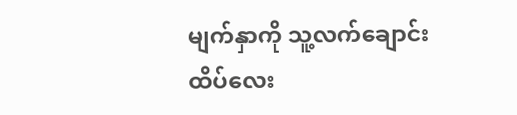မျက်နှာကို သူ့လက်ချောင်းထိပ်လေး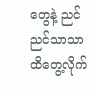တွေနဲ့ ညင်ညင်သာသာ ထိ‌တွေ့လိုက်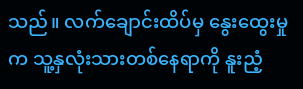သည်။ လက်ချောင်းထိပ်မှ နွေးထွေးမှုက သူ့နှလုံးသားတစ်နေရာကို နူးညံ့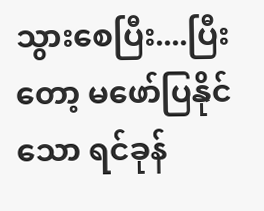သွားစေပြီး....ပြီးတော့ မဖော်ပြနိုင်သော ရင်ခုန်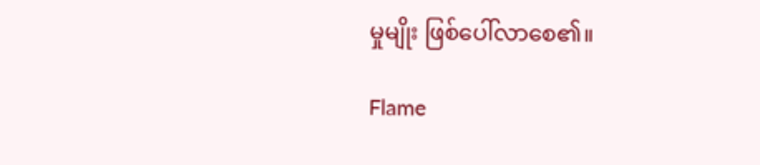မှုမျိုး ဖြစ်ပေါ်လာစေ၏။

Flame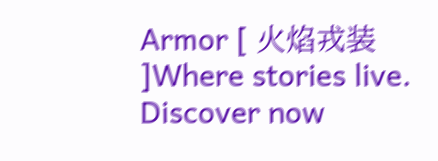Armor [ 火焰戎装 ]Where stories live. Discover now